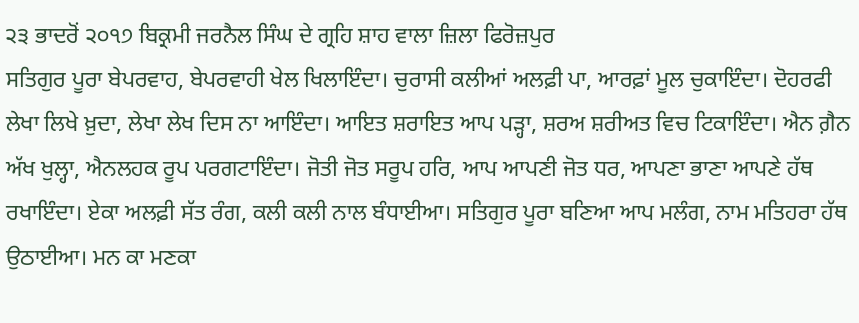੨੩ ਭਾਦਰੋਂ ੨੦੧੭ ਬਿਕ੍ਰਮੀ ਜਰਨੈਲ ਸਿੰਘ ਦੇ ਗ੍ਰਹਿ ਸ਼ਾਹ ਵਾਲਾ ਜ਼ਿਲਾ ਫਿਰੋਜ਼ਪੁਰ
ਸਤਿਗੁਰ ਪੂਰਾ ਬੇਪਰਵਾਹ, ਬੇਪਰਵਾਹੀ ਖੇਲ ਖਿਲਾਇੰਦਾ। ਚੁਰਾਸੀ ਕਲੀਆਂ ਅਲਫ਼ੀ ਪਾ, ਆਰਫ਼ਾਂ ਮੂਲ ਚੁਕਾਇੰਦਾ। ਦੋਹਰਫੀ ਲੇਖਾ ਲਿਖੇ ਖ਼ੁਦਾ, ਲੇਖਾ ਲੇਖ ਦਿਸ ਨਾ ਆਇੰਦਾ। ਆਇਤ ਸ਼ਰਾਇਤ ਆਪ ਪੜ੍ਹਾ, ਸ਼ਰਅ ਸ਼ਰੀਅਤ ਵਿਚ ਟਿਕਾਇੰਦਾ। ਐਨ ਗ਼ੈਨ ਅੱਖ ਖੁਲ੍ਹਾ, ਐਨਲਹਕ ਰੂਪ ਪਰਗਟਾਇੰਦਾ। ਜੋਤੀ ਜੋਤ ਸਰੂਪ ਹਰਿ, ਆਪ ਆਪਣੀ ਜੋਤ ਧਰ, ਆਪਣਾ ਭਾਣਾ ਆਪਣੇ ਹੱਥ ਰਖਾਇੰਦਾ। ਏਕਾ ਅਲਫ਼ੀ ਸੱਤ ਰੰਗ, ਕਲੀ ਕਲੀ ਨਾਲ ਬੰਧਾਈਆ। ਸਤਿਗੁਰ ਪੂਰਾ ਬਣਿਆ ਆਪ ਮਲੰਗ, ਨਾਮ ਮਤਿਹਰਾ ਹੱਥ ਉਠਾਈਆ। ਮਨ ਕਾ ਮਣਕਾ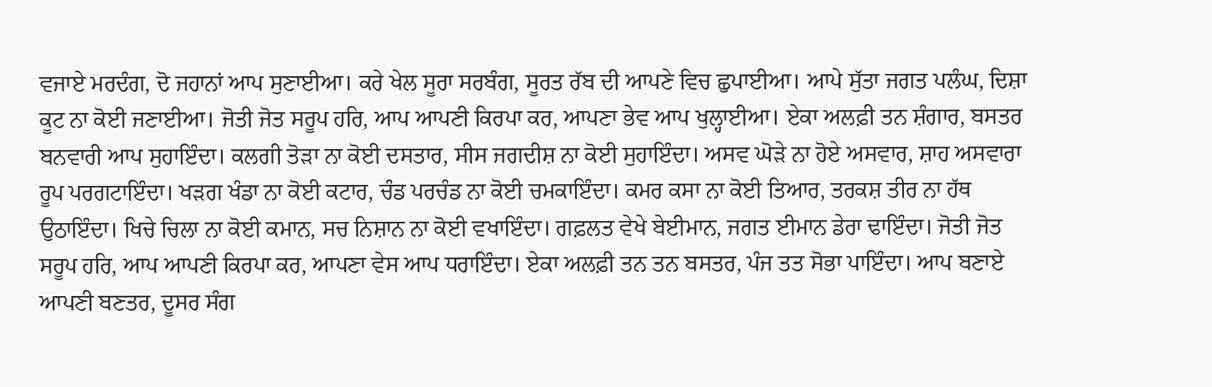ਵਜਾਏ ਮਰਦੰਗ, ਦੋ ਜਹਾਨਾਂ ਆਪ ਸੁਣਾਈਆ। ਕਰੇ ਖੇਲ ਸੂਰਾ ਸਰਬੰਗ, ਸੂਰਤ ਰੱਬ ਦੀ ਆਪਣੇ ਵਿਚ ਛੁਪਾਈਆ। ਆਪੇ ਸੁੱਤਾ ਜਗਤ ਪਲੰਘ, ਦਿਸ਼ਾ ਕੂਟ ਨਾ ਕੋਈ ਜਣਾਈਆ। ਜੋਤੀ ਜੋਤ ਸਰੂਪ ਹਰਿ, ਆਪ ਆਪਣੀ ਕਿਰਪਾ ਕਰ, ਆਪਣਾ ਭੇਵ ਆਪ ਖੁਲ੍ਹਾਈਆ। ਏਕਾ ਅਲਫ਼ੀ ਤਨ ਸ਼ੰਗਾਰ, ਬਸਤਰ ਬਨਵਾਰੀ ਆਪ ਸੁਹਾਇੰਦਾ। ਕਲਗੀ ਤੋੜਾ ਨਾ ਕੋਈ ਦਸਤਾਰ, ਸੀਸ ਜਗਦੀਸ਼ ਨਾ ਕੋਈ ਸੁਹਾਇੰਦਾ। ਅਸਵ ਘੋੜੇ ਨਾ ਹੋਏ ਅਸਵਾਰ, ਸ਼ਾਹ ਅਸਵਾਰਾ ਰੂਪ ਪਰਗਟਾਇੰਦਾ। ਖੜਗ ਖੰਡਾ ਨਾ ਕੋਈ ਕਟਾਰ, ਚੰਡ ਪਰਚੰਡ ਨਾ ਕੋਈ ਚਮਕਾਇੰਦਾ। ਕਮਰ ਕਸਾ ਨਾ ਕੋਈ ਤਿਆਰ, ਤਰਕਸ਼ ਤੀਰ ਨਾ ਹੱਥ ਉਠਾਇੰਦਾ। ਖਿਚੇ ਚਿਲਾ ਨਾ ਕੋਈ ਕਮਾਨ, ਸਚ ਨਿਸ਼ਾਨ ਨਾ ਕੋਈ ਵਖਾਇੰਦਾ। ਗਫ਼ਲਤ ਵੇਖੇ ਬੇਈਮਾਨ, ਜਗਤ ਈਮਾਨ ਡੇਰਾ ਢਾਇੰਦਾ। ਜੋਤੀ ਜੋਤ ਸਰੂਪ ਹਰਿ, ਆਪ ਆਪਣੀ ਕਿਰਪਾ ਕਰ, ਆਪਣਾ ਵੇਸ ਆਪ ਧਰਾਇੰਦਾ। ਏਕਾ ਅਲਫ਼ੀ ਤਨ ਤਨ ਬਸਤਰ, ਪੰਜ ਤਤ ਸੋਭਾ ਪਾਇੰਦਾ। ਆਪ ਬਣਾਏ ਆਪਣੀ ਬਣਤਰ, ਦੂਸਰ ਸੰਗ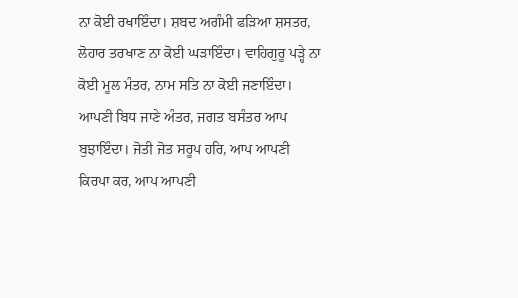ਨਾ ਕੋਈ ਰਖਾਇੰਦਾ। ਸ਼ਬਦ ਅਗੰਮੀ ਫੜਿਆ ਸ਼ਸਤਰ, ਲੋਹਾਰ ਤਰਖਾਣ ਨਾ ਕੋਈ ਘੜਾਇੰਦਾ। ਵਾਹਿਗੁਰੂ ਪੜ੍ਹੇ ਨਾ ਕੋਈ ਮੂਲ ਮੰਤਰ, ਨਾਮ ਸਤਿ ਨਾ ਕੋਈ ਜਣਾਇੰਦਾ। ਆਪਣੀ ਬਿਧ ਜਾਣੇ ਅੰਤਰ, ਜਗਤ ਬਸੰਤਰ ਆਪ ਬੁਝਾਇੰਦਾ। ਜੋਤੀ ਜੋਤ ਸਰੂਪ ਹਰਿ, ਆਪ ਆਪਣੀ ਕਿਰਪਾ ਕਰ, ਆਪ ਆਪਣੀ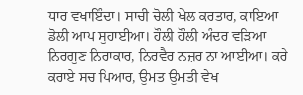ਧਾਰ ਵਖਾਇੰਦਾ। ਸਾਚੀ ਚੋਲੀ ਖੇਲ ਕਰਤਾਰ, ਕਾਇਆ ਡੋਲੀ ਆਪ ਸੁਹਾਈਆ। ਹੌਲੀ ਹੌਲੀ ਅੰਦਰ ਵੜਿਆ ਨਿਰਗੁਣ ਨਿਰਾਕਾਰ, ਨਿਰਵੈਰ ਨਜ਼ਰ ਨਾ ਆਈਆ। ਕਰੇ ਕਰਾਏ ਸਚ ਪਿਆਰ, ਉਮਤ ਉਮਤੀ ਵੇਖ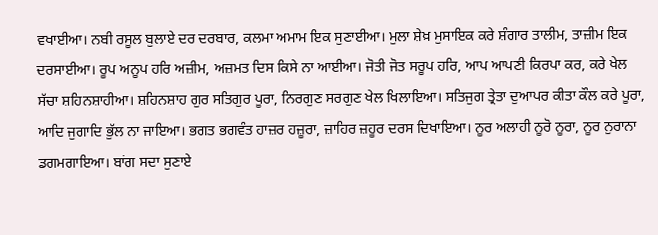ਵਖਾਈਆ। ਨਬੀ ਰਸੂਲ ਬੁਲਾਏ ਦਰ ਦਰਬਾਰ, ਕਲਮਾ ਅਮਾਮ ਇਕ ਸੁਣਾਈਆ। ਮੁਲਾ ਸ਼ੇਖ਼ ਮੁਸਾਇਕ ਕਰੇ ਸ਼ੰਗਾਰ ਤਾਲੀਮ, ਤਾਜ਼ੀਮ ਇਕ ਦਰਸਾਈਆ। ਰੂਪ ਅਨੂਪ ਹਰਿ ਅਜ਼ੀਮ, ਅਜ਼ਮਤ ਦਿਸ ਕਿਸੇ ਨਾ ਆਈਆ। ਜੋਤੀ ਜੋਤ ਸਰੂਪ ਹਰਿ, ਆਪ ਆਪਣੀ ਕਿਰਪਾ ਕਰ, ਕਰੇ ਖੇਲ ਸੱਚਾ ਸ਼ਹਿਨਸ਼ਾਹੀਆ। ਸ਼ਹਿਨਸ਼ਾਹ ਗੁਰ ਸਤਿਗੁਰ ਪੂਰਾ, ਨਿਰਗੁਣ ਸਰਗੁਣ ਖੇਲ ਖਿਲਾਇਆ। ਸਤਿਜੁਗ ਤ੍ਰੇਤਾ ਦੁਆਪਰ ਕੀਤਾ ਕੌਲ ਕਰੇ ਪੂਰਾ, ਆਦਿ ਜੁਗਾਦਿ ਭੁੱਲ ਨਾ ਜਾਇਆ। ਭਗਤ ਭਗਵੰਤ ਹਾਜ਼ਰ ਹਜ਼ੂਰਾ, ਜ਼ਾਹਿਰ ਜ਼ਹੂਰ ਦਰਸ ਦਿਖਾਇਆ। ਨੂਰ ਅਲਾਹੀ ਨੂਰੋ ਨੂਰਾ, ਨੂਰ ਨੁਰਾਨਾ ਡਗਮਗਾਇਆ। ਬਾਂਗ ਸਦਾ ਸੁਣਾਏ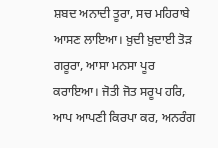ਸ਼ਬਦ ਅਨਾਦੀ ਤੂਰਾ, ਸਚ ਮਹਿਰਾਬੇ ਆਸਣ ਲਾਇਆ। ਖ਼ੁਦੀ ਖ਼ੁਦਾਈ ਤੋੜ ਗਰੂਰਾ, ਆਸਾ ਮਨਸਾ ਪੂਰ ਕਰਾਇਆ। ਜੋਤੀ ਜੋਤ ਸਰੂਪ ਹਰਿ, ਆਪ ਆਪਣੀ ਕਿਰਪਾ ਕਰ, ਅਨਰੰਗ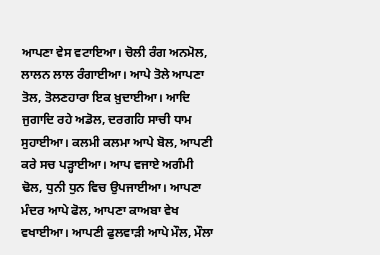ਆਪਣਾ ਵੇਸ ਵਟਾਇਆ। ਚੋਲੀ ਰੰਗ ਅਨਮੋਲ, ਲਾਲਨ ਲਾਲ ਰੰਗਾਈਆ। ਆਪੇ ਤੋਲੇ ਆਪਣਾ ਤੋਲ, ਤੋਲਣਹਾਰਾ ਇਕ ਖ਼ੁਦਾਈਆ। ਆਦਿ ਜੁਗਾਦਿ ਰਹੇ ਅਡੋਲ, ਦਰਗਹਿ ਸਾਚੀ ਧਾਮ ਸੁਹਾਈਆ। ਕਲਮੀ ਕਲਮਾ ਆਪੇ ਬੋਲ, ਆਪਣੀ ਕਰੇ ਸਚ ਪੜ੍ਹਾਈਆ। ਆਪ ਵਜਾਏ ਅਗੰਮੀ ਢੋਲ, ਧੁਨੀ ਧੁਨ ਵਿਚ ਉਪਜਾਈਆ। ਆਪਣਾ ਮੰਦਰ ਆਪੇ ਫੋਲ, ਆਪਣਾ ਕਾਅਬਾ ਵੇਖ ਵਖਾਈਆ। ਆਪਣੀ ਫੁਲਵਾੜੀ ਆਪੇ ਮੌਲ, ਮੌਲਾ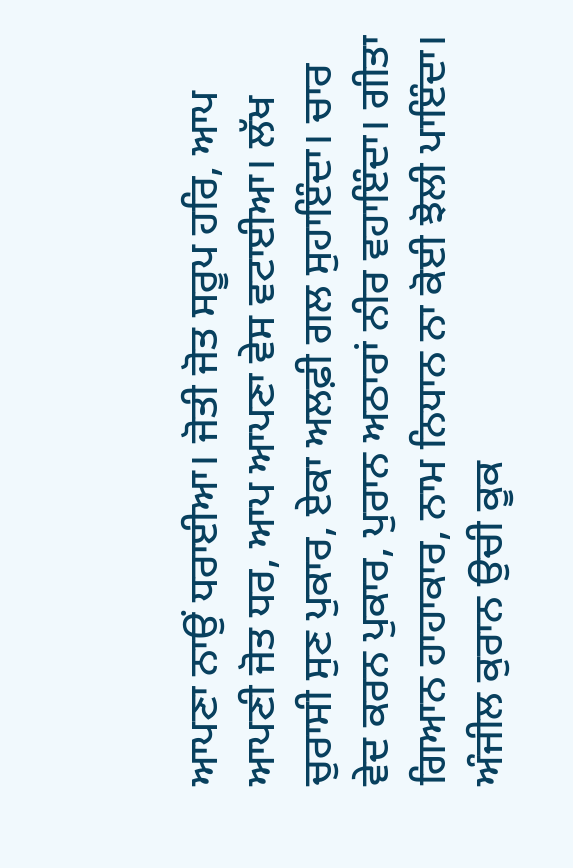ਆਪਣਾ ਨਾਉਂ ਧਰਾਈਆ। ਜੋਤੀ ਜੋਤ ਸਰੂਪ ਹਰਿ, ਆਪ ਆਪਣੀ ਜੋਤ ਧਰ, ਆਪ ਆਪਣਾ ਵੇਸ ਵਟਾਈਆ। ਲੱਖ ਚੁਰਾਸੀ ਸੁਣ ਪੁਕਾਰ, ਏਕਾ ਅਲਫ਼ੀ ਗਲ ਸੁਹਾਇੰਦਾ। ਚਾਰ ਵੇਦ ਕਰਨ ਪੁਕਾਰ, ਪੁਰਾਨ ਅਠਾਰਾਂ ਨੀਰ ਵਹਾਇੰਦਾ। ਗੀਤਾ ਗਿਆਨ ਹਾਹਾਕਾਰ, ਨਾਮ ਨਿਧਾਨ ਨਾ ਕੋਈ ਝੋਲੀ ਪਾਇੰਦਾ। ਅੰਜੀਲ ਕੁਰਾਨ ਉਚੀ ਕੂਕ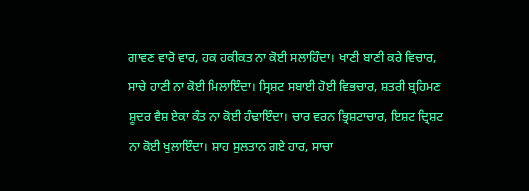ਗਾਵਣ ਵਾਰੋ ਵਾਰ, ਹਕ ਹਕੀਕਤ ਨਾ ਕੋਈ ਸਲਾਹਿੰਦਾ। ਖਾਣੀ ਬਾਣੀ ਕਰੇ ਵਿਚਾਰ, ਸਾਚੇ ਹਾਣੀ ਨਾ ਕੋਈ ਮਿਲਾਇੰਦਾ। ਸ੍ਰਿਸ਼ਟ ਸਬਾਈ ਹੋਈ ਵਿਭਚਾਰ, ਸ਼ਤਰੀ ਬ੍ਰਹਿਮਣ ਸ਼ੂਦਰ ਵੈਸ਼ ਏਕਾ ਕੰਤ ਨਾ ਕੋਈ ਹੰਢਾਇੰਦਾ। ਚਾਰ ਵਰਨ ਭ੍ਰਿਸ਼ਟਾਚਾਰ, ਇਸ਼ਟ ਦ੍ਰਿਸ਼ਟ ਨਾ ਕੋਈ ਖੁਲਾਇੰਦਾ। ਸ਼ਾਹ ਸੁਲਤਾਨ ਗਏ ਹਾਰ, ਸਾਚਾ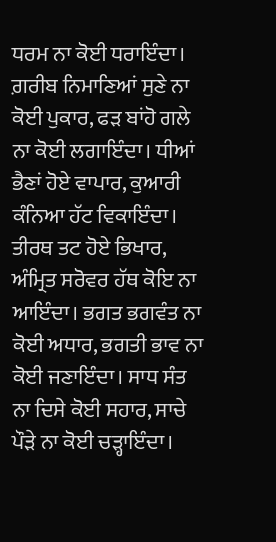ਧਰਮ ਨਾ ਕੋਈ ਧਰਾਇੰਦਾ। ਗ਼ਰੀਬ ਨਿਮਾਣਿਆਂ ਸੁਣੇ ਨਾ ਕੋਈ ਪੁਕਾਰ, ਫੜ ਬਾਂਹੋ ਗਲੇ ਨਾ ਕੋਈ ਲਗਾਇੰਦਾ। ਧੀਆਂ ਭੈਣਾਂ ਹੋਏ ਵਾਪਾਰ, ਕੁਆਰੀ ਕੰਨਿਆ ਹੱਟ ਵਿਕਾਇੰਦਾ। ਤੀਰਥ ਤਟ ਹੋਏ ਭਿਖਾਰ, ਅੰਮ੍ਰਿਤ ਸਰੋਵਰ ਹੱਥ ਕੋਇ ਨਾ ਆਇੰਦਾ। ਭਗਤ ਭਗਵੰਤ ਨਾ ਕੋਈ ਅਧਾਰ, ਭਗਤੀ ਭਾਵ ਨਾ ਕੋਈ ਜਣਾਇੰਦਾ। ਸਾਧ ਸੰਤ ਨਾ ਦਿਸੇ ਕੋਈ ਸਹਾਰ, ਸਾਚੇ ਪੌੜੇ ਨਾ ਕੋਈ ਚੜ੍ਹਾਇੰਦਾ।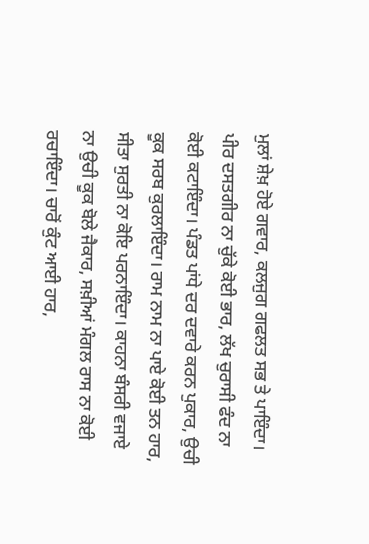ਮੁਲਾਂ ਸ਼ੇਖ਼ ਹੋਏ ਗਵਾਰ, ਕਲਜੁਗ ਗਫਲਤ ਸਭ ਤੇ ਪਾਇੰਦਾ। ਪੀਰ ਦਸਤਗੀਰ ਨਾ ਚੁੱਕੇ ਕੋਈ ਭਾਰ, ਲੱਖ ਚੁਰਾਸੀ ਫੰਦ ਨਾ ਕੋਈ ਕਟਾਇੰਦਾ। ਪੰਡਤ ਪਾਂਧੇ ਦਰ ਦਵਾਰੇ ਕਰਨ ਪੁਕਾਰ, ਉਚੀ ਕੂਕ ਸਰਬ ਕੁਰਲਾਇੰਦਾ। ਰਾਮ ਨਾਮ ਨਾ ਪਾਏ ਕੋਈ ਤਨ ਹਾਰ, ਸੀਤਾ ਸੁਰਤੀ ਨਾ ਕੋਇ ਪਰਨਾਇੰਦਾ। ਕਾਹਨਾ ਬੰਸਰੀ ਵਜਾਏ ਨਾ ਉਚੀ ਕੂਕ ਬੋਲੇ ਜੈਕਾਰ, ਸਖ਼ੀਆਂ ਮੰਗਲ ਰਾਸ ਨਾ ਕੋਈ ਰਚਾਇੰਦਾ। ਚਾਰੋਂ ਕੁੰਟ ਆਈ ਹਾਰ,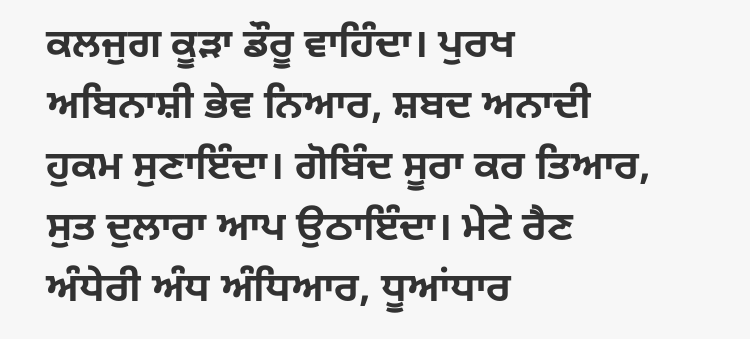ਕਲਜੁਗ ਕੂੜਾ ਡੌਰੂ ਵਾਹਿੰਦਾ। ਪੁਰਖ ਅਬਿਨਾਸ਼ੀ ਭੇਵ ਨਿਆਰ, ਸ਼ਬਦ ਅਨਾਦੀ ਹੁਕਮ ਸੁਣਾਇੰਦਾ। ਗੋਬਿੰਦ ਸੂਰਾ ਕਰ ਤਿਆਰ, ਸੁਤ ਦੁਲਾਰਾ ਆਪ ਉਠਾਇੰਦਾ। ਮੇਟੇ ਰੈਣ ਅੰਧੇਰੀ ਅੰਧ ਅੰਧਿਆਰ, ਧੂਆਂਧਾਰ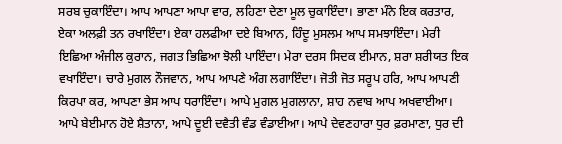ਸਰਬ ਚੁਕਾਇੰਦਾ। ਆਪ ਆਪਣਾ ਆਪਾ ਵਾਰ, ਲਹਿਣਾ ਦੇਣਾ ਮੂਲ ਚੁਕਾਇੰਦਾ। ਭਾਣਾ ਮੰਨੇ ਇਕ ਕਰਤਾਰ, ਏਕਾ ਅਲਫ਼ੀ ਤਨ ਰਖਾਇੰਦਾ। ਏਕਾ ਹਲਫੀਆ ਦਏ ਬਿਆਨ, ਹਿੰਦੂ ਮੁਸਲਮ ਆਪ ਸਮਝਾਇੰਦਾ। ਮੇਰੀ ਇਛਿਆ ਅੰਜੀਲ ਕੁਰਾਨ, ਜਗਤ ਭਿਛਿਆ ਝੋਲੀ ਪਾਇੰਦਾ। ਮੇਰਾ ਦਰਸ ਸਿਦਕ ਈਮਾਨ, ਸ਼ਰਾ ਸ਼ਰੀਯਤ ਇਕ ਵਖਾਇੰਦਾ। ਚਾਰੇ ਮੁਗਲ ਨੌਜਵਾਨ, ਆਪ ਆਪਣੇ ਅੰਗ ਲਗਾਇੰਦਾ। ਜੋਤੀ ਜੋਤ ਸਰੂਪ ਹਰਿ, ਆਪ ਆਪਣੀ ਕਿਰਪਾ ਕਰ, ਆਪਣਾ ਭੇਸ ਆਪ ਧਰਾਇੰਦਾ। ਆਪੇ ਮੁਗਲ ਮੁਗਲਾਨਾ, ਸ਼ਾਹ ਨਵਾਬ ਆਪ ਅਖਵਾਈਆ। ਆਪੇ ਬੇਈਮਾਨ ਹੋਏ ਸ਼ੈਤਾਨਾ, ਆਪੇ ਦੂਈ ਦਵੈਤੀ ਵੰਡ ਵੰਡਾਈਆ। ਆਪੇ ਦੇਵਣਹਾਰਾ ਧੁਰ ਫ਼ਰਮਾਣਾ, ਧੁਰ ਦੀ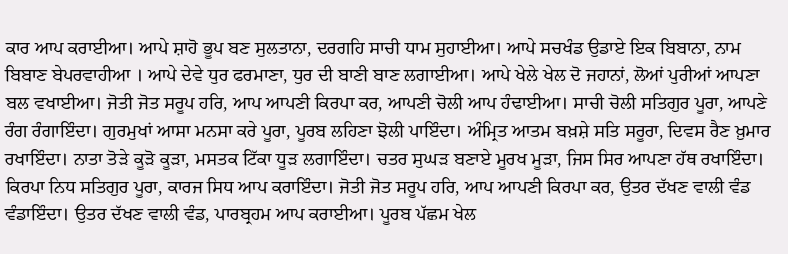ਕਾਰ ਆਪ ਕਰਾਈਆ। ਆਪੇ ਸ਼ਾਹੋ ਭੂਪ ਬਣ ਸੁਲਤਾਨਾ, ਦਰਗਹਿ ਸਾਚੀ ਧਾਮ ਸੁਹਾਈਆ। ਆਪੇ ਸਚਖੰਡ ਉਡਾਏ ਇਕ ਬਿਬਾਨਾ, ਨਾਮ ਬਿਬਾਣ ਬੇਪਰਵਾਹੀਆ । ਆਪੇ ਦੇਵੇ ਧੁਰ ਫਰਮਾਣਾ, ਧੁਰ ਦੀ ਬਾਣੀ ਬਾਣ ਲਗਾਈਆ। ਆਪੇ ਖੇਲੇ ਖੇਲ ਦੋ ਜਹਾਨਾਂ, ਲੋਆਂ ਪੁਰੀਆਂ ਆਪਣਾ ਬਲ ਵਖਾਈਆ। ਜੋਤੀ ਜੋਤ ਸਰੂਪ ਹਰਿ, ਆਪ ਆਪਣੀ ਕਿਰਪਾ ਕਰ, ਆਪਣੀ ਚੋਲੀ ਆਪ ਹੰਢਾਈਆ। ਸਾਚੀ ਚੋਲੀ ਸਤਿਗੁਰ ਪੂਰਾ, ਆਪਣੇ ਰੰਗ ਰੰਗਾਇੰਦਾ। ਗੁਰਮੁਖਾਂ ਆਸਾ ਮਨਸਾ ਕਰੇ ਪੂਰਾ, ਪੂਰਬ ਲਹਿਣਾ ਝੋਲੀ ਪਾਇੰਦਾ। ਅੰਮ੍ਰਿਤ ਆਤਮ ਬਖ਼ਸ਼ੇ ਸਤਿ ਸਰੂਰਾ, ਦਿਵਸ ਰੈਣ ਖ਼ੁਮਾਰ ਰਖਾਇੰਦਾ। ਨਾਤਾ ਤੋੜੇ ਕੂੜੋ ਕੂੜਾ, ਮਸਤਕ ਟਿੱਕਾ ਧੂੜ ਲਗਾਇੰਦਾ। ਚਤਰ ਸੁਘੜ ਬਣਾਏ ਮੂਰਖ ਮੂੜਾ, ਜਿਸ ਸਿਰ ਆਪਣਾ ਹੱਥ ਰਖਾਇੰਦਾ। ਕਿਰਪਾ ਨਿਧ ਸਤਿਗੁਰ ਪੂਰਾ, ਕਾਰਜ ਸਿਧ ਆਪ ਕਰਾਇੰਦਾ। ਜੋਤੀ ਜੋਤ ਸਰੂਪ ਹਰਿ, ਆਪ ਆਪਣੀ ਕਿਰਪਾ ਕਰ, ਉਤਰ ਦੱਖਣ ਵਾਲੀ ਵੰਡ ਵੰਡਾਇੰਦਾ। ਉਤਰ ਦੱਖਣ ਵਾਲੀ ਵੰਡ, ਪਾਰਬ੍ਰਹਮ ਆਪ ਕਰਾਈਆ। ਪੂਰਬ ਪੱਛਮ ਖੇਲ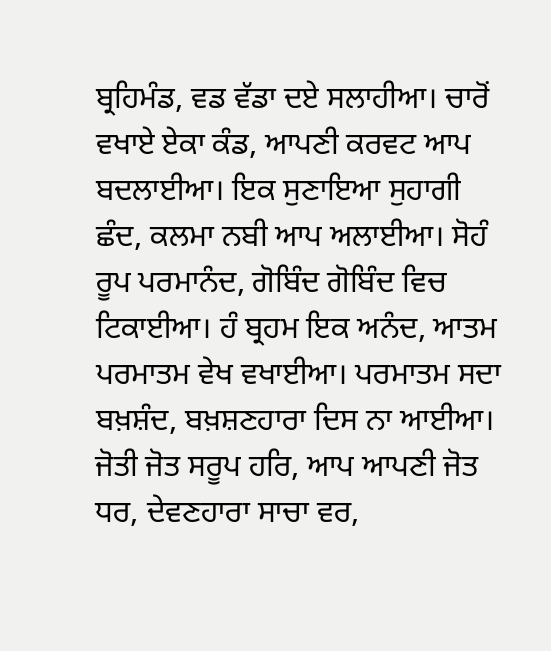ਬ੍ਰਹਿਮੰਡ, ਵਡ ਵੱਡਾ ਦਏ ਸਲਾਹੀਆ। ਚਾਰੋਂ ਵਖਾਏ ਏਕਾ ਕੰਡ, ਆਪਣੀ ਕਰਵਟ ਆਪ ਬਦਲਾਈਆ। ਇਕ ਸੁਣਾਇਆ ਸੁਹਾਗੀ ਛੰਦ, ਕਲਮਾ ਨਬੀ ਆਪ ਅਲਾਈਆ। ਸੋਹੰ ਰੂਪ ਪਰਮਾਨੰਦ, ਗੋਬਿੰਦ ਗੋਬਿੰਦ ਵਿਚ ਟਿਕਾਈਆ। ਹੰ ਬ੍ਰਹਮ ਇਕ ਅਨੰਦ, ਆਤਮ ਪਰਮਾਤਮ ਵੇਖ ਵਖਾਈਆ। ਪਰਮਾਤਮ ਸਦਾ ਬਖ਼ਸ਼ੰਦ, ਬਖ਼ਸ਼ਣਹਾਰਾ ਦਿਸ ਨਾ ਆਈਆ। ਜੋਤੀ ਜੋਤ ਸਰੂਪ ਹਰਿ, ਆਪ ਆਪਣੀ ਜੋਤ ਧਰ, ਦੇਵਣਹਾਰਾ ਸਾਚਾ ਵਰ,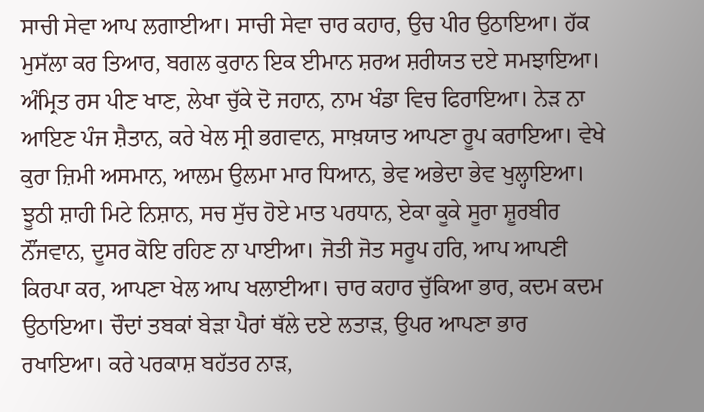ਸਾਚੀ ਸੇਵਾ ਆਪ ਲਗਾਈਆ। ਸਾਚੀ ਸੇਵਾ ਚਾਰ ਕਹਾਰ, ਉਚ ਪੀਰ ਉਠਾਇਆ। ਹੱਕ ਮੁਸੱਲਾ ਕਰ ਤਿਆਰ, ਬਗਲ ਕੁਰਾਨ ਇਕ ਈਮਾਨ ਸ਼ਰਅ ਸ਼ਰੀਯਤ ਦਏ ਸਮਝਾਇਆ। ਅੰਮ੍ਰਿਤ ਰਸ ਪੀਣ ਖਾਣ, ਲੇਖਾ ਚੁੱਕੇ ਦੋ ਜਹਾਨ, ਨਾਮ ਖੰਡਾ ਵਿਚ ਫਿਰਾਇਆ। ਨੇੜ ਨਾ ਆਇਣ ਪੰਜ ਸ਼ੈਤਾਨ, ਕਰੇ ਖੇਲ ਸ੍ਰੀ ਭਗਵਾਨ, ਸਾਖ਼ਯਾਤ ਆਪਣਾ ਰੂਪ ਕਰਾਇਆ। ਵੇਖੇ ਕੁਰਾ ਜ਼ਿਮੀ ਅਸਮਾਨ, ਆਲਮ ਉਲਮਾ ਮਾਰ ਧਿਆਨ, ਭੇਵ ਅਭੇਦਾ ਭੇਵ ਖੁਲ੍ਹਾਇਆ। ਝੂਠੀ ਸ਼ਾਹੀ ਮਿਟੇ ਨਿਸ਼ਾਨ, ਸਚ ਸੁੱਚ ਹੋਏ ਮਾਤ ਪਰਧਾਨ, ਏਕਾ ਕੂਕੇ ਸੂਰਾ ਸ਼ੂਰਬੀਰ ਨੌਂਜਵਾਨ, ਦੂਸਰ ਕੋਇ ਰਹਿਣ ਨਾ ਪਾਈਆ। ਜੋਤੀ ਜੋਤ ਸਰੂਪ ਹਰਿ, ਆਪ ਆਪਣੀ ਕਿਰਪਾ ਕਰ, ਆਪਣਾ ਖੇਲ ਆਪ ਖਲਾਈਆ। ਚਾਰ ਕਹਾਰ ਚੁੱਕਿਆ ਭਾਰ, ਕਦਮ ਕਦਮ ਉਠਾਇਆ। ਚੌਦਾਂ ਤਬਕਾਂ ਬੇੜਾ ਪੈਰਾਂ ਥੱਲੇ ਦਏ ਲਤਾੜ, ਉਪਰ ਆਪਣਾ ਭਾਰ ਰਖਾਇਆ। ਕਰੇ ਪਰਕਾਸ਼ ਬਹੱਤਰ ਨਾੜ,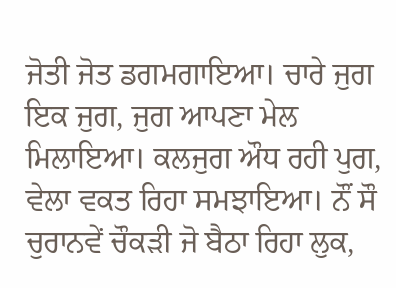ਜੋਤੀ ਜੋਤ ਡਗਮਗਾਇਆ। ਚਾਰੇ ਜੁਗ ਇਕ ਜੁਗ, ਜੁਗ ਆਪਣਾ ਮੇਲ ਮਿਲਾਇਆ। ਕਲਜੁਗ ਔਧ ਰਹੀ ਪੁਗ, ਵੇਲਾ ਵਕਤ ਰਿਹਾ ਸਮਝਾਇਆ। ਨੌਂ ਸੌ ਚੁਰਾਨਵੇਂ ਚੌਕੜੀ ਜੋ ਬੈਠਾ ਰਿਹਾ ਲੁਕ,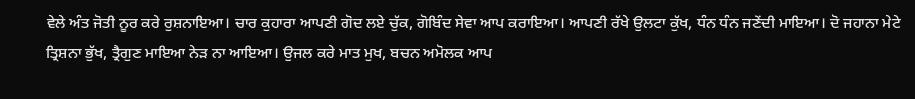ਵੇਲੇ ਅੰਤ ਜੋਤੀ ਨੂਰ ਕਰੇ ਰੁਸ਼ਨਾਇਆ। ਚਾਰ ਕੁਹਾਰਾ ਆਪਣੀ ਗੋਦ ਲਏ ਚੁੱਕ, ਗੋਬਿੰਦ ਸੇਵਾ ਆਪ ਕਰਾਇਆ। ਆਪਣੀ ਰੱਖੇ ਉਲਟਾ ਕੁੱਖ, ਧੰਨ ਧੰਨ ਜਣੇਂਦੀ ਮਾਇਆ। ਦੋ ਜਹਾਨਾ ਮੇਟੇ ਤ੍ਰਿਸ਼ਨਾ ਭੁੱਖ, ਤ੍ਰੈਗੁਣ ਮਾਇਆ ਨੇੜ ਨਾ ਆਇਆ। ਉਜਲ ਕਰੇ ਮਾਤ ਮੁਖ, ਬਚਨ ਅਮੋਲਕ ਆਪ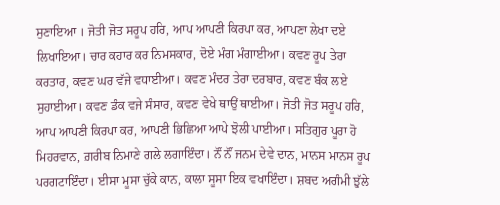ਸੁਣਾਇਆ । ਜੋਤੀ ਜੋਤ ਸਰੂਪ ਹਰਿ, ਆਪ ਆਪਣੀ ਕਿਰਪਾ ਕਰ, ਆਪਣਾ ਲੇਖਾ ਦਏ ਲਿਖਾਇਆ। ਚਾਰ ਕਹਾਰ ਕਰ ਨਿਮਸਕਾਰ, ਦੋਏ ਮੰਗ ਮੰਗਾਈਆ। ਕਵਣ ਰੂਪ ਤੇਰਾ ਕਰਤਾਰ, ਕਵਣ ਘਰ ਵੱਜੇ ਵਧਾਈਆ। ਕਵਣ ਮੰਦਰ ਤੇਰਾ ਦਰਬਾਰ, ਕਵਣ ਬੰਕ ਲਏ ਸੁਹਾਈਆ। ਕਵਣ ਡੰਕ ਵਜੇ ਸੰਸਾਰ, ਕਵਣ ਵੇਖੇ ਥਾਉਂ ਥਾਈਆ। ਜੋਤੀ ਜੋਤ ਸਰੂਪ ਹਰਿ, ਆਪ ਆਪਣੀ ਕਿਰਪਾ ਕਰ, ਆਪਣੀ ਭਿਛਿਆ ਆਪੇ ਝੋਲੀ ਪਾਈਆ। ਸਤਿਗੁਰ ਪੂਰਾ ਹੋ ਮਿਹਰਵਾਨ, ਗ਼ਰੀਬ ਨਿਮਾਣੇ ਗਲੇ ਲਗਾਇੰਦਾ। ਨੌਂ ਨੌਂ ਜਨਮ ਦੇਵੇ ਦਾਨ, ਮਾਨਸ ਮਾਨਸ ਰੂਪ ਪਰਗਟਾਇੰਦਾ। ਈਸਾ ਮੂਸਾ ਚੁੱਕੇ ਕਾਨ, ਕਾਲਾ ਸੂਸਾ ਇਕ ਵਖਾਇੰਦਾ। ਸ਼ਬਦ ਅਗੰਮੀ ਝੁੱਲੇ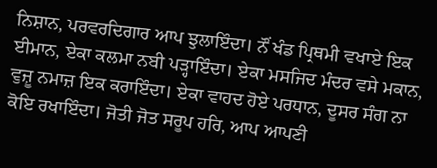ਨਿਸ਼ਾਨ, ਪਰਵਰਦਿਗਾਰ ਆਪ ਝੁਲਾਇੰਦਾ। ਨੌਂ ਖੰਡ ਪ੍ਰਿਥਮੀ ਵਖਾਏ ਇਕ ਈਮਾਨ, ਏਕਾ ਕਲਮਾ ਨਬੀ ਪੜ੍ਹਾਇੰਦਾ। ਏਕਾ ਮਸਜਿਦ ਮੰਦਰ ਵਸੇ ਮਕਾਨ, ਵੁਜ਼ੂ ਨਮਾਜ਼ ਇਕ ਕਰਾਇੰਦਾ। ਏਕਾ ਵਾਹਦ ਹੋਏ ਪਰਧਾਨ, ਦੂਸਰ ਸੰਗ ਨਾ ਕੋਇ ਰਖਾਇੰਦਾ। ਜੋਤੀ ਜੋਤ ਸਰੂਪ ਹਰਿ, ਆਪ ਆਪਣੀ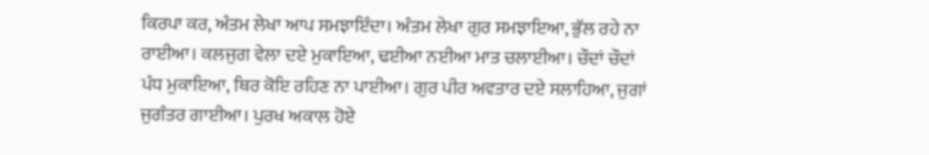ਕਿਰਪਾ ਕਰ, ਅੰਤਮ ਲੇਖਾ ਆਪ ਸਮਝਾਇੰਦਾ। ਅੰਤਮ ਲੇਖਾ ਗੁਰ ਸਮਝਾਇਆ, ਭੁੱਲ ਰਹੇ ਨਾ ਰਾਈਆ। ਕਲਜੁਗ ਵੇਲਾ ਦਏ ਮੁਕਾਇਆ, ਢਈਆ ਨਈਆ ਮਾਤ ਚਲਾਈਆ। ਚੌਦਾਂ ਚੌਦਾਂ ਪੰਧ ਮੁਕਾਇਆ, ਥਿਰ ਕੋਇ ਰਹਿਣ ਨਾ ਪਾਈਆ। ਗੁਰ ਪੀਰ ਅਵਤਾਰ ਦਏ ਸਲਾਹਿਆ, ਜੁਗਾਂ ਜੁਗੰਤਰ ਗਾਈਆ। ਪੁਰਖ ਅਕਾਲ ਹੋਏ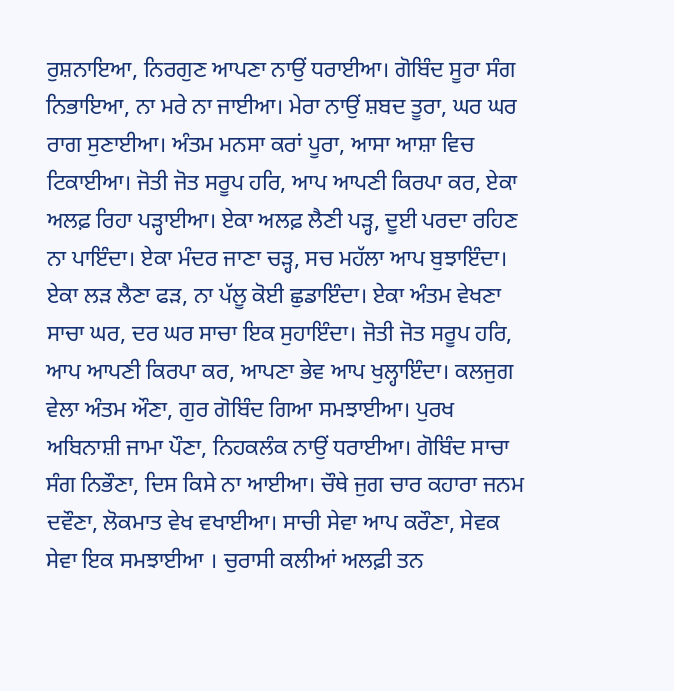ਰੁਸ਼ਨਾਇਆ, ਨਿਰਗੁਣ ਆਪਣਾ ਨਾਉਂ ਧਰਾਈਆ। ਗੋਬਿੰਦ ਸੂਰਾ ਸੰਗ ਨਿਭਾਇਆ, ਨਾ ਮਰੇ ਨਾ ਜਾਈਆ। ਮੇਰਾ ਨਾਉਂ ਸ਼ਬਦ ਤੂਰਾ, ਘਰ ਘਰ ਰਾਗ ਸੁਣਾਈਆ। ਅੰਤਮ ਮਨਸਾ ਕਰਾਂ ਪੂਰਾ, ਆਸਾ ਆਸ਼ਾ ਵਿਚ ਟਿਕਾਈਆ। ਜੋਤੀ ਜੋਤ ਸਰੂਪ ਹਰਿ, ਆਪ ਆਪਣੀ ਕਿਰਪਾ ਕਰ, ਏਕਾ ਅਲਫ਼ ਰਿਹਾ ਪੜ੍ਹਾਈਆ। ਏਕਾ ਅਲਫ਼ ਲੈਣੀ ਪੜ੍ਹ, ਦੂਈ ਪਰਦਾ ਰਹਿਣ ਨਾ ਪਾਇੰਦਾ। ਏਕਾ ਮੰਦਰ ਜਾਣਾ ਚੜ੍ਹ, ਸਚ ਮਹੱਲਾ ਆਪ ਬੁਝਾਇੰਦਾ। ਏਕਾ ਲੜ ਲੈਣਾ ਫੜ, ਨਾ ਪੱਲੂ ਕੋਈ ਛੁਡਾਇੰਦਾ। ਏਕਾ ਅੰਤਮ ਵੇਖਣਾ ਸਾਚਾ ਘਰ, ਦਰ ਘਰ ਸਾਚਾ ਇਕ ਸੁਹਾਇੰਦਾ। ਜੋਤੀ ਜੋਤ ਸਰੂਪ ਹਰਿ, ਆਪ ਆਪਣੀ ਕਿਰਪਾ ਕਰ, ਆਪਣਾ ਭੇਵ ਆਪ ਖੁਲ੍ਹਾਇੰਦਾ। ਕਲਜੁਗ ਵੇਲਾ ਅੰਤਮ ਔਣਾ, ਗੁਰ ਗੋਬਿੰਦ ਗਿਆ ਸਮਝਾਈਆ। ਪੁਰਖ ਅਬਿਨਾਸ਼ੀ ਜਾਮਾ ਪੌਣਾ, ਨਿਹਕਲੰਕ ਨਾਉਂ ਧਰਾਈਆ। ਗੋਬਿੰਦ ਸਾਚਾ ਸੰਗ ਨਿਭੌਣਾ, ਦਿਸ ਕਿਸੇ ਨਾ ਆਈਆ। ਚੌਥੇ ਜੁਗ ਚਾਰ ਕਹਾਰਾ ਜਨਮ ਦਵੌਣਾ, ਲੋਕਮਾਤ ਵੇਖ ਵਖਾਈਆ। ਸਾਚੀ ਸੇਵਾ ਆਪ ਕਰੌਣਾ, ਸੇਵਕ ਸੇਵਾ ਇਕ ਸਮਝਾਈਆ । ਚੁਰਾਸੀ ਕਲੀਆਂ ਅਲਫ਼ੀ ਤਨ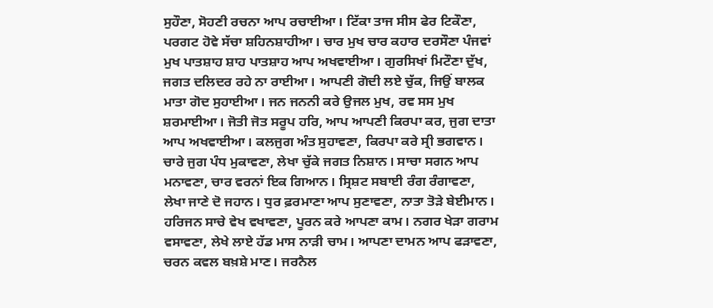ਸੁਹੌਣਾ, ਸੋਹਣੀ ਰਚਨਾ ਆਪ ਰਚਾਈਆ। ਟਿੱਕਾ ਤਾਜ ਸੀਸ ਫੇਰ ਟਿਕੌਣਾ, ਪਰਗਟ ਹੋਵੇ ਸੱਚਾ ਸ਼ਹਿਨਸ਼ਾਹੀਆ। ਚਾਰ ਮੁਖ ਚਾਰ ਕਹਾਰ ਦਰਸੌਣਾ ਪੰਜਵਾਂ ਮੁਖ ਪਾਤਸ਼ਾਹ ਸ਼ਾਹ ਪਾਤਸ਼ਾਹ ਆਪ ਅਖਵਾਈਆ। ਗੁਰਸਿਖਾਂ ਮਿਟੌਣਾ ਦੁੱਖ, ਜਗਤ ਦਲਿਦਰ ਰਹੇ ਨਾ ਰਾਈਆ। ਆਪਣੀ ਗੋਦੀ ਲਏ ਚੁੱਕ, ਜਿਉਂ ਬਾਲਕ ਮਾਤਾ ਗੋਦ ਸੁਹਾਈਆ। ਜਨ ਜਨਨੀ ਕਰੇ ਉਜਲ ਮੁਖ, ਰਵ ਸਸ ਮੁਖ ਸ਼ਰਮਾਈਆ। ਜੋਤੀ ਜੋਤ ਸਰੂਪ ਹਰਿ, ਆਪ ਆਪਣੀ ਕਿਰਪਾ ਕਰ, ਜੁਗ ਦਾਤਾ ਆਪ ਅਖਵਾਈਆ। ਕਲਜੁਗ ਅੰਤ ਸੁਹਾਵਣਾ, ਕਿਰਪਾ ਕਰੇ ਸ੍ਰੀ ਭਗਵਾਨ। ਚਾਰੇ ਜੁਗ ਪੰਧ ਮੁਕਾਵਣਾ, ਲੇਖਾ ਚੁੱਕੇ ਜਗਤ ਨਿਸ਼ਾਨ। ਸਾਚਾ ਸਗਨ ਆਪ ਮਨਾਵਣਾ, ਚਾਰ ਵਰਨਾਂ ਇਕ ਗਿਆਨ। ਸ੍ਰਿਸ਼ਟ ਸਬਾਈ ਰੰਗ ਰੰਗਾਵਣਾ, ਲੇਖਾ ਜਾਣੇ ਦੋ ਜਹਾਨ। ਧੁਰ ਫ਼ਰਮਾਣਾ ਆਪ ਸੁਣਾਵਣਾ, ਨਾਤਾ ਤੋੜੇ ਬੇਈਮਾਨ। ਹਰਿਜਨ ਸਾਚੇ ਵੇਖ ਵਖਾਵਣਾ, ਪੂਰਨ ਕਰੇ ਆਪਣਾ ਕਾਮ। ਨਗਰ ਖੇੜਾ ਗਰਾਮ ਵਸਾਵਣਾ, ਲੇਖੇ ਲਾਏ ਹੱਡ ਮਾਸ ਨਾੜੀ ਚਾਮ। ਆਪਣਾ ਦਾਮਨ ਆਪ ਫੜਾਵਣਾ, ਚਰਨ ਕਵਲ ਬਖ਼ਸ਼ੇ ਮਾਣ। ਜਰਨੈਲ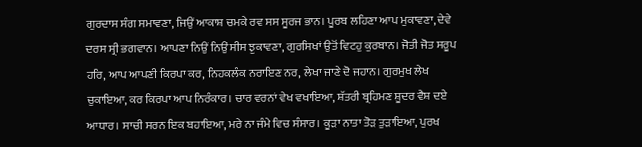ਗੁਰਦਾਸ ਸੰਗ ਸਮਾਵਣਾ, ਜਿਉਂ ਆਕਾਸ਼ ਚਮਕੇ ਰਵ ਸਸ ਸੂਰਜ ਭਾਨ। ਪੂਰਬ ਲਹਿਣਾ ਆਪ ਮੁਕਾਵਣਾ, ਦੇਵੇ ਦਰਸ ਸ੍ਰੀ ਭਗਵਾਨ। ਆਪਣਾ ਨਿਉਂ ਨਿਉਂ ਸੀਸ ਝੁਕਾਵਣਾ, ਗੁਰਸਿਖਾਂ ਉਤੋਂ ਵਿਟਹੁ ਕੁਰਬਾਨ। ਜੋਤੀ ਜੋਤ ਸਰੂਪ ਹਰਿ, ਆਪ ਆਪਣੀ ਕਿਰਪਾ ਕਰ, ਨਿਹਕਲੰਕ ਨਰਾਇਣ ਨਰ, ਲੇਖਾ ਜਾਣੇ ਦੋ ਜਹਾਨ। ਗੁਰਮੁਖ ਲੇਖ ਚੁਕਾਇਆ, ਕਰ ਕਿਰਪਾ ਆਪ ਨਿਰੰਕਾਰ। ਚਾਰ ਵਰਨਾਂ ਵੇਖ ਵਖਾਇਆ, ਸ਼ੱਤਰੀ ਬ੍ਰਹਿਮਣ ਸ਼ੂਦਰ ਵੈਸ਼ ਦਏ ਆਧਾਰ। ਸਾਚੀ ਸਰਨ ਇਕ ਬਹਾਇਆ, ਮਰੇ ਨਾ ਜੰਮੇ ਵਿਚ ਸੰਸਾਰ। ਕੂੜਾ ਨਾਤਾ ਤੋੜ ਤੁੜਾਇਆ, ਪੁਰਖ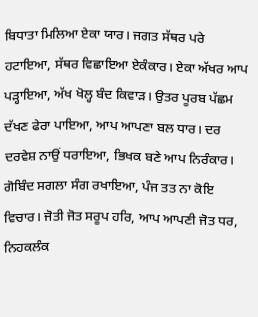ਬਿਧਾਤਾ ਮਿਲਿਆ ਏਕਾ ਯਾਰ। ਜਗਤ ਸੱਥਰ ਪਰੇ ਹਟਾਇਆ, ਸੱਥਰ ਵਿਛਾਇਆ ਏਕੰਕਾਰ। ਏਕਾ ਅੱਖਰ ਆਪ ਪੜ੍ਹਾਇਆ, ਅੱਖ ਖੋਲ੍ਹ ਬੰਦ ਕਿਵਾੜ। ਉਤਰ ਪੂਰਬ ਪੱਛਮ ਦੱਖਣ ਫੇਰਾ ਪਾਇਆ, ਆਪ ਆਪਣਾ ਬਲ ਧਾਰ। ਦਰ ਦਰਵੇਸ਼ ਨਾਉਂ ਧਰਾਇਆ, ਭਿਖਕ ਬਣੇ ਆਪ ਨਿਰੰਕਾਰ। ਗੋਬਿੰਦ ਸਗਲਾ ਸੰਗ ਰਖਾਇਆ, ਪੰਜ ਤਤ ਨਾ ਕੋਇ ਵਿਚਾਰ। ਜੋਤੀ ਜੋਤ ਸਰੂਪ ਹਰਿ, ਆਪ ਆਪਣੀ ਜੋਤ ਧਰ, ਨਿਹਕਲੰਕ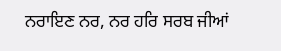ਨਰਾਇਣ ਨਰ, ਨਰ ਹਰਿ ਸਰਬ ਜੀਆਂ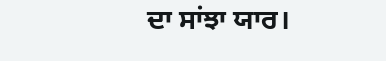ਦਾ ਸਾਂਝਾ ਯਾਰ।